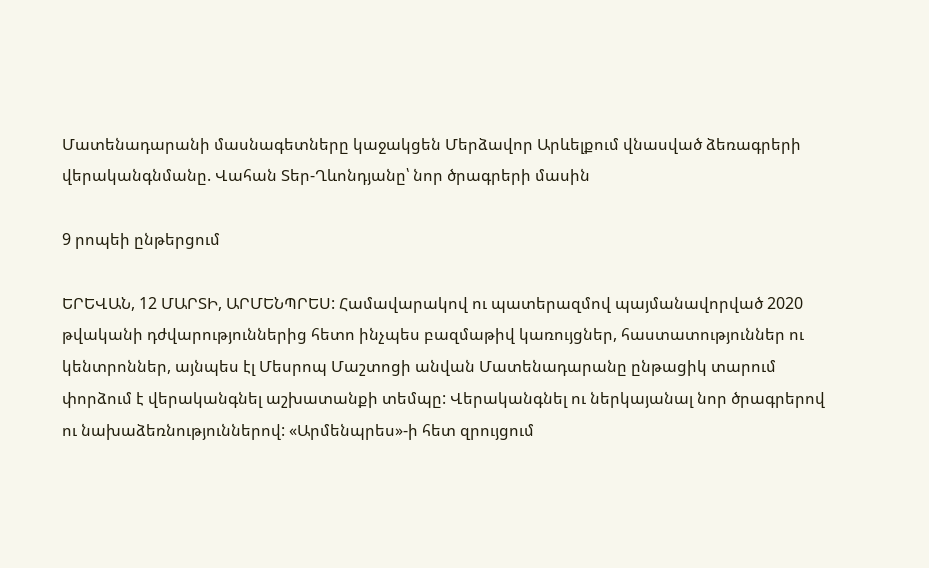Մատենադարանի մասնագետները կաջակցեն Մերձավոր Արևելքում վնասված ձեռագրերի վերականգնմանը. Վահան Տեր-Ղևոնդյանը՝ նոր ծրագրերի մասին

9 րոպեի ընթերցում

ԵՐԵՎԱՆ, 12 ՄԱՐՏԻ, ԱՐՄԵՆՊՐԵՍ: Համավարակով ու պատերազմով պայմանավորված 2020 թվականի դժվարություններից հետո ինչպես բազմաթիվ կառույցներ, հաստատություններ ու կենտրոններ, այնպես էլ Մեսրոպ Մաշտոցի անվան Մատենադարանը ընթացիկ տարում փորձում է վերականգնել աշխատանքի տեմպը: Վերականգնել ու ներկայանալ նոր ծրագրերով ու նախաձեռնություններով: «Արմենպրես»-ի հետ զրույցում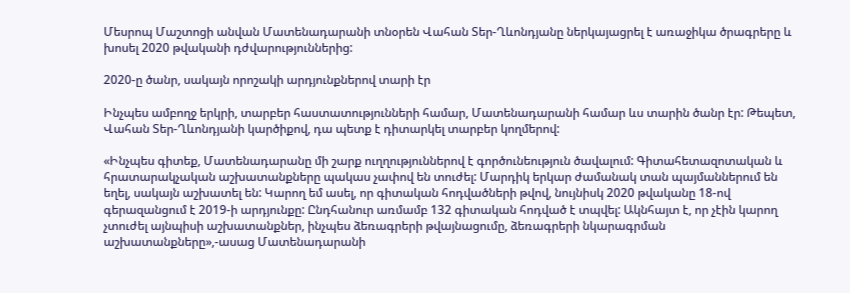Մեսրոպ Մաշտոցի անվան Մատենադարանի տնօրեն Վահան Տեր-Ղևոնդյանը ներկայացրել է առաջիկա ծրագրերը և խոսել 2020 թվականի դժվարություններից:

2020-ը ծանր, սակայն որոշակի արդյունքներով տարի էր

Ինչպես ամբողջ երկրի, տարբեր հաստատությունների համար, Մատենադարանի համար ևս տարին ծանր էր: Թեպետ, Վահան Տեր-Ղևոնդյանի կարծիքով, դա պետք է դիտարկել տարբեր կողմերով:

«Ինչպես գիտեք, Մատենադարանը մի շարք ուղղություններով է գործունեություն ծավալում: Գիտահետազոտական և հրատարակչական աշխատանքները պակաս չափով են տուժել: Մարդիկ երկար ժամանակ տան պայմաններում են եղել, սակայն աշխատել են: Կարող եմ ասել, որ գիտական հոդվածների թվով, նույնիսկ 2020 թվականը 18-ով գերազանցում է 2019-ի արդյունքը: Ընդհանուր առմամբ 132 գիտական հոդված է տպվել: Ակնհայտ է, որ չէին կարող չտուժել այնպիսի աշխատանքներ, ինչպես ձեռագրերի թվայնացումը, ձեռագրերի նկարագրման աշխատանքները»,-ասաց Մատենադարանի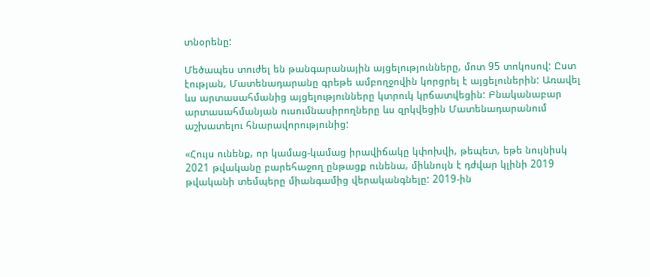տնօրենը:

Մեծապես տուժել են թանգարանային այցելությունները, մոտ 95 տոկոսով: Ըստ էության, Մատենադարանը գրեթե ամբողջովին կորցրել է այցելուներին: Առավել ևս արտասահմանից այցելությունները կտրուկ կրճատվեցին: Բնականաբար արտասահմանյան ուսումնասիրողները ևս զրկվեցին Մատենադարանում աշխատելու հնարավորությունից:

«Հույս ունենք, որ կամաց-կամաց իրավիճակը կփոխվի, թեպետ, եթե նույնիսկ 2021 թվականը բարեհաջող ընթացք ունենա, միևնույն է դժվար կլինի 2019 թվականի տեմպերը միանգամից վերականգնելը: 2019-ին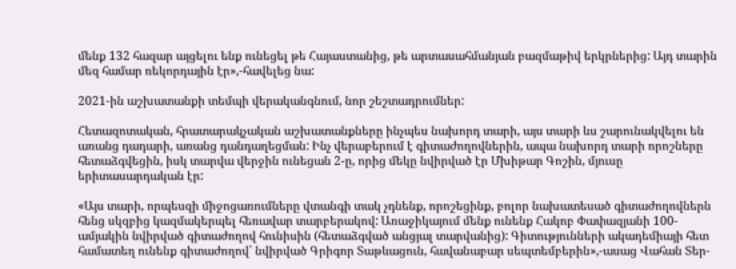մենք 132 հազար այցելու ենք ունեցել թե Հայաստանից, թե արտասահմանյան բազմաթիվ երկրներից: Այդ տարին մեզ համար ռեկորդային էր»,-հավելեց նա:

2021-ին աշխատանքի տեմպի վերականգնում, նոր շեշտադրումներ:

Հետազոտական, հրատարակչական աշխատանքները ինչպես նախորդ տարի, այս տարի ևս շարունակվելու են առանց դադարի, առանց դանդաղեցման: Ինչ վերաբերում է գիտաժողովներին, ապա նախորդ տարի որոշները հետաձգվեցին, իսկ տարվա վերջին ունեցան 2-ը, որից մեկը նվիրված էր Մխիթար Գոշին, մյուսը երիտասարդական էր:

«Այս տարի, որպեսզի միջոցառումները վտանգի տակ չդնենք, որոշեցինք, բոլոր նախատեսած գիտաժողովներն հենց սկզբից կազմակերպել հեռավար տարբերակով: Առաջիկայում մենք ունենք Հակոբ Փափազյանի 100-ամյակին նվիրված գիտաժողով հունիսին (հետաձգված անցյալ տարվանից): Գիտությունների ակադեմիայի հետ համատեղ ունենք գիտաժողով՝ նվիրված Գրիգոր Տաթևացուն, հավանաբար սեպտեմբերին»,-ասաց Վահան Տեր-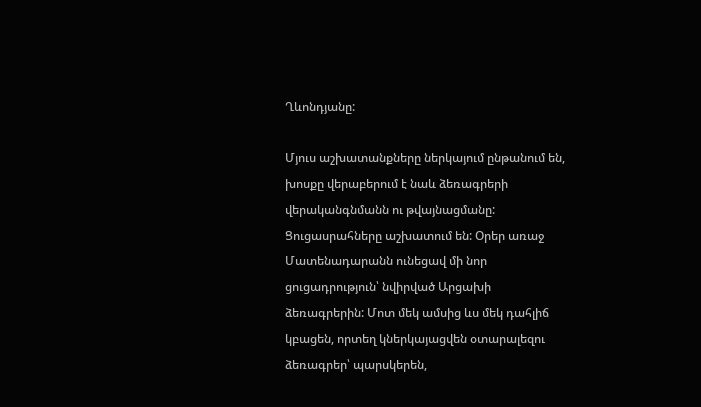Ղևոնդյանը:

Մյուս աշխատանքները ներկայում ընթանում են, խոսքը վերաբերում է նաև ձեռագրերի վերականգնմանն ու թվայնացմանը: Ցուցասրահները աշխատում են: Օրեր առաջ Մատենադարանն ունեցավ մի նոր ցուցադրություն՝ նվիրված Արցախի ձեռագրերին: Մոտ մեկ ամսից ևս մեկ դահլիճ կբացեն, որտեղ կներկայացվեն օտարալեզու ձեռագրեր՝ պարսկերեն,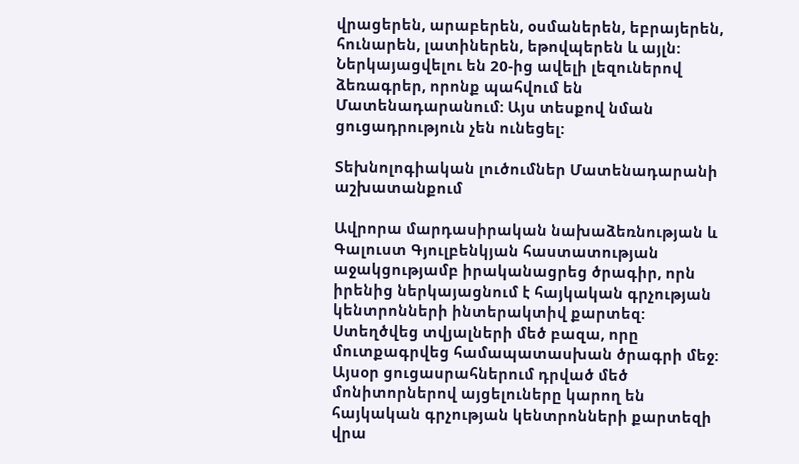վրացերեն, արաբերեն, օսմաներեն, եբրայերեն, հունարեն, լատիներեն, եթովպերեն և այլն: Ներկայացվելու են 20-ից ավելի լեզուներով ձեռագրեր, որոնք պահվում են Մատենադարանում: Այս տեսքով նման ցուցադրություն չեն ունեցել:

Տեխնոլոգիական լուծումներ Մատենադարանի աշխատանքում

Ավրորա մարդասիրական նախաձեռնության և Գալուստ Գյուլբենկյան հաստատության աջակցությամբ իրականացրեց ծրագիր, որն իրենից ներկայացնում է հայկական գրչության կենտրոնների ինտերակտիվ քարտեզ: Ստեղծվեց տվյալների մեծ բազա, որը մուտքագրվեց համապատասխան ծրագրի մեջ: Այսօր ցուցասրահներում դրված մեծ մոնիտորներով այցելուները կարող են հայկական գրչության կենտրոնների քարտեզի վրա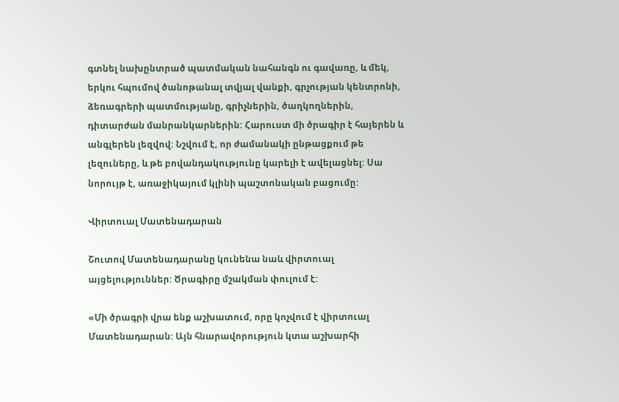գտնել նախընտրած պատմական նահանգն ու գավառը, և մեկ, երկու հպումով ծանոթանալ տվյալ վանքի, գրչության կենտրոնի, ձեռագրերի պատմությանը, գրիչներին, ծաղկողներին, դիտարժան մանրանկարներին: Հարուստ մի ծրագիր է հայերեն և անգլերեն լեզվով: Նշվում է, որ ժամանակի ընթացքում թե լեզուները, և թե բովանդակությունը կարելի է ավելացնել: Սա նորույթ է, առաջիկայում կլինի պաշտոնական բացումը:

Վիրտուալ Մատենադարան

Շուտով Մատենադարանը կունենա նաև վիրտուալ այցելություններ: Ծրագիրը մշակման փուլում է:

«Մի ծրագրի վրա ենք աշխատում, որը կոչվում է վիրտուալ Մատենադարան: Այն հնարավորություն կտա աշխարհի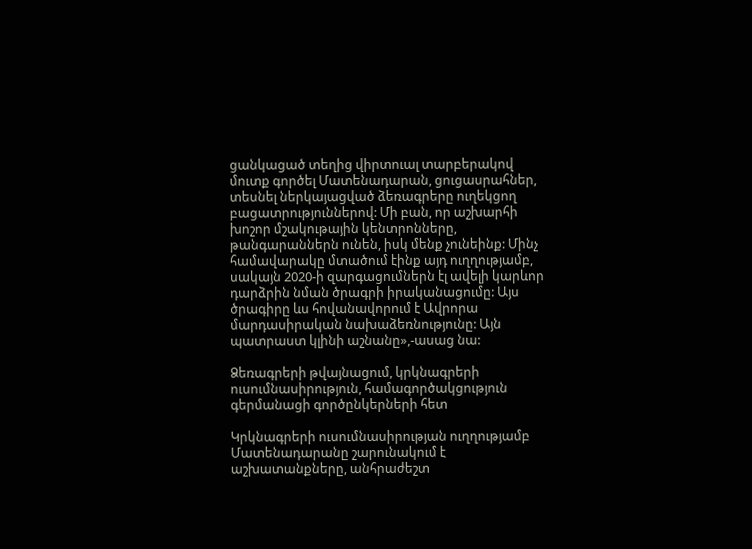ցանկացած տեղից վիրտուալ տարբերակով մուտք գործել Մատենադարան, ցուցասրահներ, տեսնել ներկայացված ձեռագրերը ուղեկցող բացատրություններով: Մի բան, որ աշխարհի խոշոր մշակութային կենտրոնները, թանգարաններն ունեն, իսկ մենք չունեինք: Մինչ համավարակը մտածում էինք այդ ուղղությամբ, սակայն 2020-ի զարգացումներն էլ ավելի կարևոր դարձրին նման ծրագրի իրականացումը: Այս ծրագիրը ևս հովանավորում է Ավրորա մարդասիրական նախաձեռնությունը: Այն պատրաստ կլինի աշնանը»,-ասաց նա:

Ձեռագրերի թվայնացում, կրկնագրերի ուսումնասիրություն, համագործակցություն գերմանացի գործընկերների հետ

Կրկնագրերի ուսումնասիրության ուղղությամբ Մատենադարանը շարունակում է աշխատանքները, անհրաժեշտ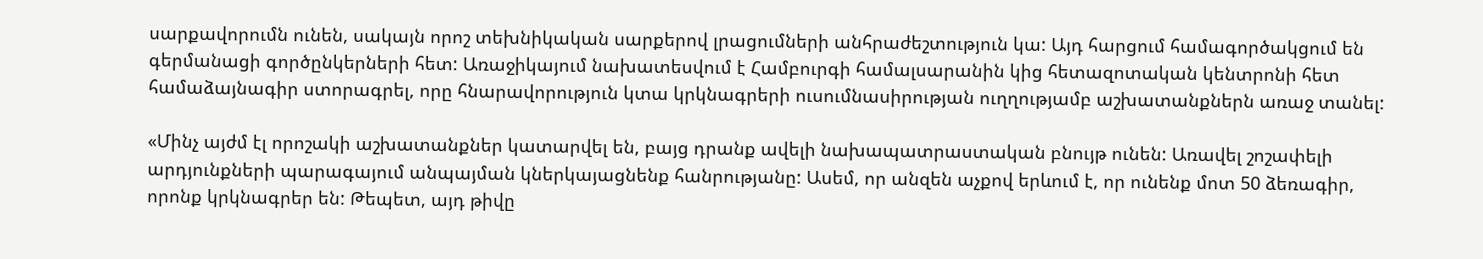սարքավորումն ունեն, սակայն որոշ տեխնիկական սարքերով լրացումների անհրաժեշտություն կա: Այդ հարցում համագործակցում են գերմանացի գործընկերների հետ: Առաջիկայում նախատեսվում է Համբուրգի համալսարանին կից հետազոտական կենտրոնի հետ համաձայնագիր ստորագրել, որը հնարավորություն կտա կրկնագրերի ուսումնասիրության ուղղությամբ աշխատանքներն առաջ տանել:

«Մինչ այժմ էլ որոշակի աշխատանքներ կատարվել են, բայց դրանք ավելի նախապատրաստական բնույթ ունեն: Առավել շոշափելի արդյունքների պարագայում անպայման կներկայացնենք հանրությանը: Ասեմ, որ անզեն աչքով երևում է, որ ունենք մոտ 50 ձեռագիր, որոնք կրկնագրեր են: Թեպետ, այդ թիվը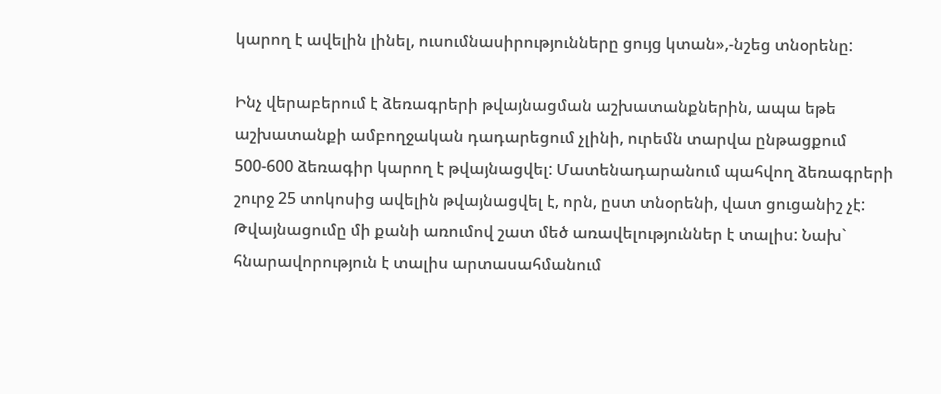կարող է ավելին լինել, ուսումնասիրությունները ցույց կտան»,-նշեց տնօրենը:

Ինչ վերաբերում է ձեռագրերի թվայնացման աշխատանքներին, ապա եթե աշխատանքի ամբողջական դադարեցում չլինի, ուրեմն տարվա ընթացքում 500-600 ձեռագիր կարող է թվայնացվել: Մատենադարանում պահվող ձեռագրերի շուրջ 25 տոկոսից ավելին թվայնացվել է, որն, ըստ տնօրենի, վատ ցուցանիշ չէ: Թվայնացումը մի քանի առումով շատ մեծ առավելություններ է տալիս: Նախ` հնարավորություն է տալիս արտասահմանում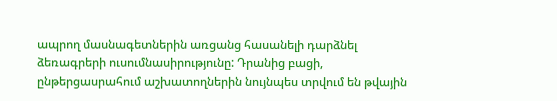ապրող մասնագետներին առցանց հասանելի դարձնել ձեռագրերի ուսումնասիրությունը: Դրանից բացի, ընթերցասրահում աշխատողներին նույնպես տրվում են թվային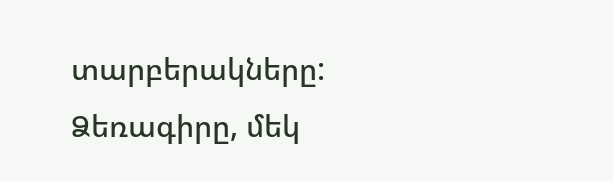տարբերակները: Ձեռագիրը, մեկ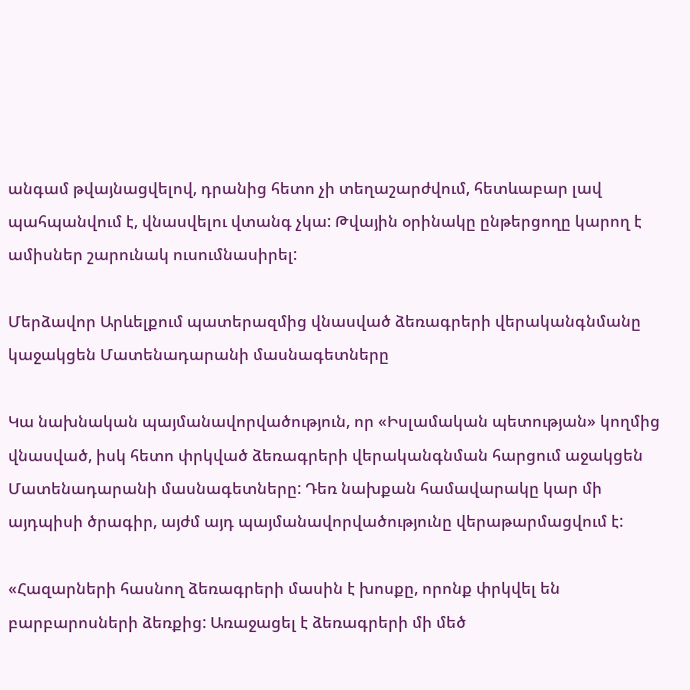անգամ թվայնացվելով, դրանից հետո չի տեղաշարժվում, հետևաբար լավ պահպանվում է, վնասվելու վտանգ չկա: Թվային օրինակը ընթերցողը կարող է ամիսներ շարունակ ուսումնասիրել:

Մերձավոր Արևելքում պատերազմից վնասված ձեռագրերի վերականգնմանը կաջակցեն Մատենադարանի մասնագետները

Կա նախնական պայմանավորվածություն, որ «Իսլամական պետության» կողմից վնասված, իսկ հետո փրկված ձեռագրերի վերականգնման հարցում աջակցեն Մատենադարանի մասնագետները: Դեռ նախքան համավարակը կար մի այդպիսի ծրագիր, այժմ այդ պայմանավորվածությունը վերաթարմացվում է:

«Հազարների հասնող ձեռագրերի մասին է խոսքը, որոնք փրկվել են բարբարոսների ձեռքից: Առաջացել է ձեռագրերի մի մեծ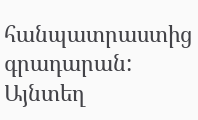հանպատրաստից գրադարան: Այնտեղ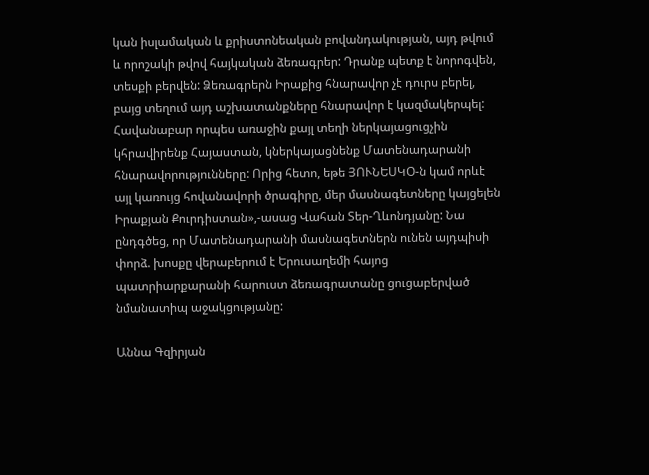կան իսլամական և քրիստոնեական բովանդակության, այդ թվում և որոշակի թվով հայկական ձեռագրեր: Դրանք պետք է նորոգվեն, տեսքի բերվեն: Ձեռագրերն Իրաքից հնարավոր չէ դուրս բերել, բայց տեղում այդ աշխատանքները հնարավոր է կազմակերպել: Հավանաբար որպես առաջին քայլ տեղի ներկայացուցչին կհրավիրենք Հայաստան, կներկայացնենք Մատենադարանի հնարավորությունները: Որից հետո, եթե ՅՈՒՆԵՍԿՕ-ն կամ որևէ այլ կառույց հովանավորի ծրագիրը, մեր մասնագետները կայցելեն Իրաքյան Քուրդիստան»,-ասաց Վահան Տեր-Ղևոնդյանը: Նա ընդգծեց, որ Մատենադարանի մասնագետներն ունեն այդպիսի փորձ. խոսքը վերաբերում է Երուսաղեմի հայոց պատրիարքարանի հարուստ ձեռագրատանը ցուցաբերված նմանատիպ աջակցությանը:

Աննա Գզիրյան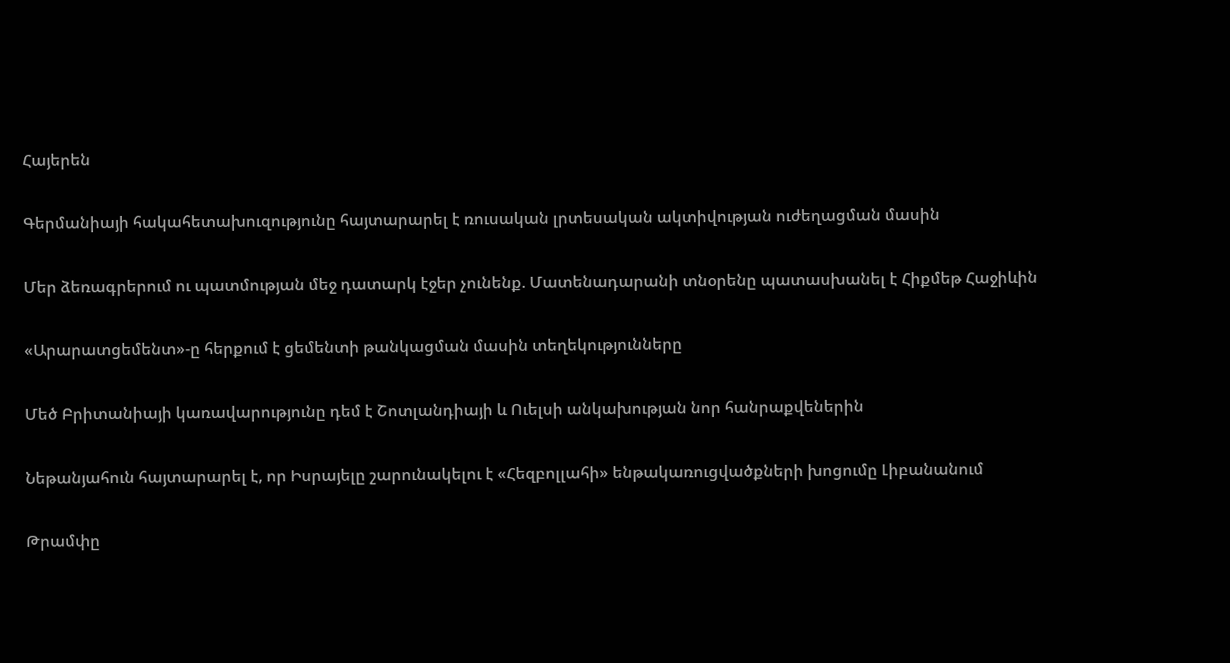Հայերեն

Գերմանիայի հակահետախուզությունը հայտարարել է ռուսական լրտեսական ակտիվության ուժեղացման մասին

Մեր ձեռագրերում ու պատմության մեջ դատարկ էջեր չունենք. Մատենադարանի տնօրենը պատասխանել է Հիքմեթ Հաջիևին

«Արարատցեմենտ»-ը հերքում է ցեմենտի թանկացման մասին տեղեկությունները

Մեծ Բրիտանիայի կառավարությունը դեմ է Շոտլանդիայի և Ուելսի անկախության նոր հանրաքվեներին

Նեթանյահուն հայտարարել է, որ Իսրայելը շարունակելու է «Հեզբոլլահի» ենթակառուցվածքների խոցումը Լիբանանում

Թրամփը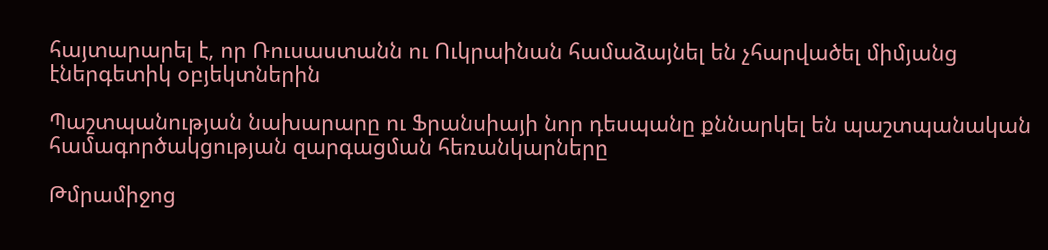հայտարարել է, որ Ռուսաստանն ու Ուկրաինան համաձայնել են չհարվածել միմյանց էներգետիկ օբյեկտներին

Պաշտպանության նախարարը ու Ֆրանսիայի նոր դեսպանը քննարկել են պաշտպանական համագործակցության զարգացման հեռանկարները

Թմրամիջոց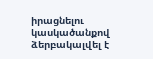իրացնելու կասկածանքով ձերբակալվել է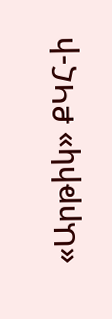«Արթիկ» ՔԿՀ-ի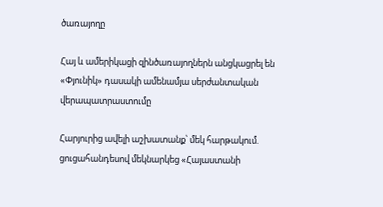ծառայողը

Հայ և ամերիկացի զինծառայողներն անցկացրել են «Փյունիկ» դասակի ամենամյա սերժանտական վերապատրաստումը

Հարյուրից ավելի աշխատանք՝ մեկ հարթակում. ցուցահանդեսով մեկնարկեց «Հայաստանի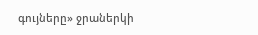գույները» ջրաներկի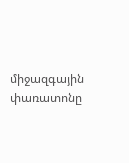միջազգային փառատոնը